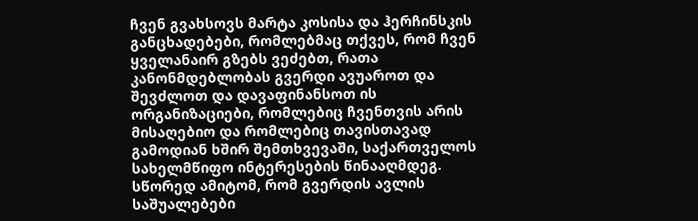ჩვენ გვახსოვს მარტა კოსისა და ჰერჩინსკის განცხადებები, რომლებმაც თქვეს, რომ ჩვენ ყველანაირ გზებს ვეძებთ, რათა კანონმდებლობას გვერდი ავუაროთ და შევძლოთ და დავაფინანსოთ ის ორგანიზაციები, რომლებიც ჩვენთვის არის მისაღებიო და რომლებიც თავისთავად გამოდიან ხშირ შემთხვევაში, საქართველოს სახელმწიფო ინტერესების წინააღმდეგ.
სწორედ ამიტომ, რომ გვერდის ავლის საშუალებები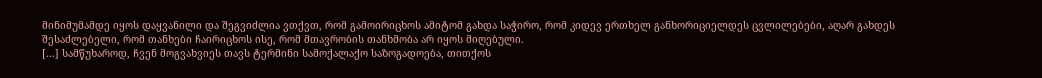მინიმუმამდე იყოს დაყვანილი და შეგვიძლია ვთქვთ, რომ გამოირიცხოს ამიტომ გახდა საჭირო, რომ კიდევ ერთხელ განხორიციელდეს ცვლილებები, აღარ გახდეს შესაძლებელი, რომ თანხები ჩაირიცხოს ისე, რომ მთავრობის თანხმობა არ იყოს მიღებული.
[...] სამწუხაროდ, ჩვენ მოგვახვიეს თავს ტერმინი სამოქალაქო საზოგადოება, თითქოს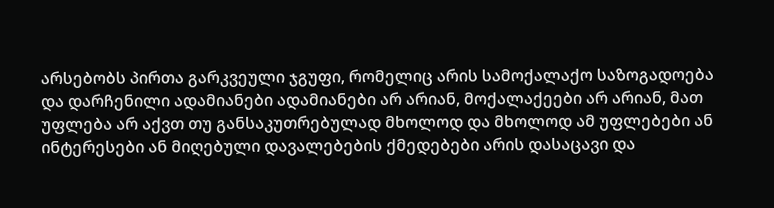არსებობს პირთა გარკვეული ჯგუფი, რომელიც არის სამოქალაქო საზოგადოება და დარჩენილი ადამიანები ადამიანები არ არიან, მოქალაქეები არ არიან, მათ უფლება არ აქვთ თუ განსაკუთრებულად მხოლოდ და მხოლოდ ამ უფლებები ან ინტერესები ან მიღებული დავალებების ქმედებები არის დასაცავი და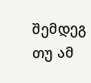შემდეგ თუ ამ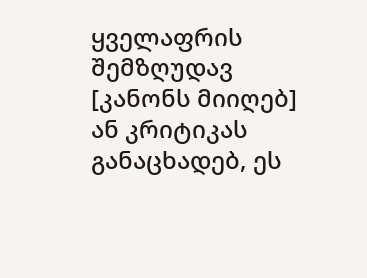ყველაფრის შემზღუდავ [კანონს მიიღებ] ან კრიტიკას განაცხადებ, ეს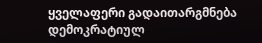ყველაფერი გადაითარგმნება დემოკრატიულ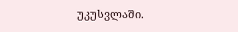უკუსვლაში.